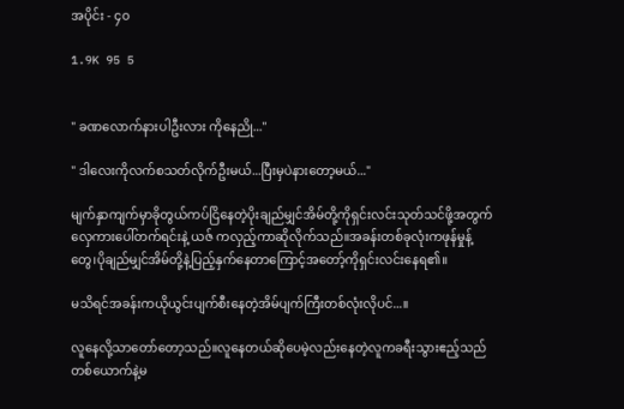အပိုင်း - ၄၀

1.9K 95 5


" ခဏလောက်နားပါဦးလား ကိုနေညို..."

" ဒါလေးကိုလက်စသတ်လိုက်ဦးမယ်...ပြီးမှပဲနားတော့မယ်..."

မျက်နှာကျက်မှာခိုတွယ်ကပ်ငြိနေတဲ့ပိုးချည်မျှင်အိမ်တို့ကိုရှင်းလင်းသုတ်သင်ဖို့အတွက်လှေကားပေါ်တက်ရင်းနဲ့ ယဇ် ကလှည့်ကာဆိုလိုက်သည်။အခန်းတစ်ခုလုံးကဖုန်မှုန့်တွေ၊ပိုချည်မျှင်အိမ်တို့နဲ့ပြည့်နှက်နေတာကြောင့်အတော့်ကိုရှင်းလင်းနေရ၏။

မသိရင်အခန်းကယိုယွင်းပျက်စီးနေတဲ့အိမ်ပျက်ကြီးတစ်လုံးလိုပင်...။

လူနေလို့သာတော်တော့သည်။လူနေတယ်ဆိုပေမဲ့လည်းနေတဲ့လူကခရီးသွားဧည့်သည်တစ်ယောက်နဲ့မ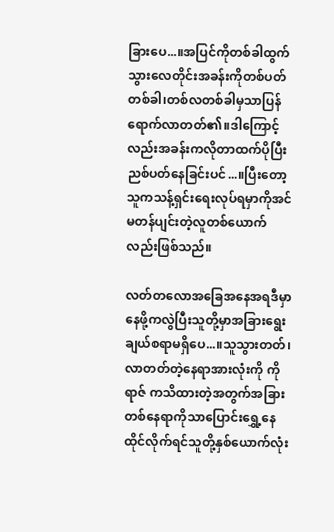ခြားပေ...။အပြင်ကိုတစ်ခါထွက်သွားလေတိုင်းအခန်းကိုတစ်ပတ်တစ်ခါ၊တစ်လတစ်ခါမှသာပြန်ရောက်လာတတ်၏။ဒါကြောင့်လည်းအခန်းကလိုတာထက်ပိုပြီးညစ်ပတ်နေခြင်းပင်...။ပြီးတော့သူကသန့်ရှင်းရေးလုပ်ရမှာကိုအင်မတန်ပျင်းတဲ့လူတစ်ယောက်လည်းဖြစ်သည်။

လတ်တလောအခြေအနေအရဒီမှာနေဖို့ကလွဲပြီးသူတို့မှာအခြားရွေးချယ်စရာမရှိပေ...။သူသွားတတ်၊လာတတ်တဲ့နေရာအားလုံးကို ကိုရာဇ် ကသိထားတဲ့အတွက်အခြားတစ်နေရာကိုသာပြောင်းရွှေ့နေထိုင်လိုက်ရင်သူတို့နှစ်ယောက်လုံး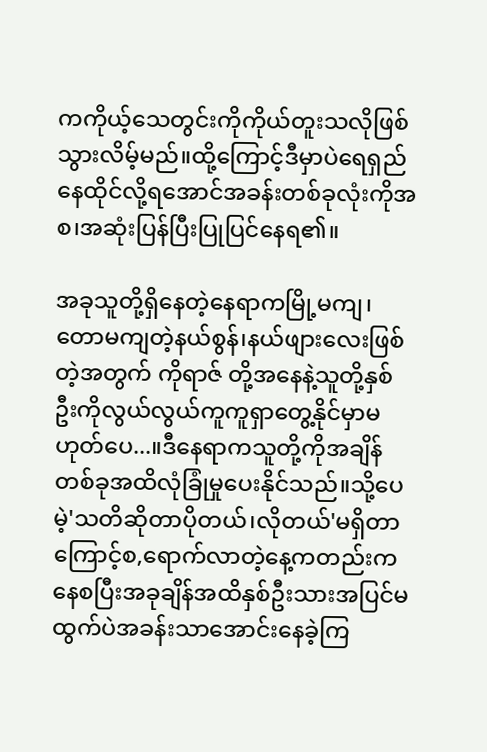ကကိုယ့်သေတွင်းကိုကိုယ်တူးသလိုဖြစ်သွားလိမ့်မည်။ထို့ကြောင့်ဒီမှာပဲရေရှည်နေထိုင်လို့ရအောင်အခန်းတစ်ခုလုံးကိုအစ၊အဆုံးပြန်ပြီးပြုပြင်နေရ၏။

အခုသူတို့ရှိနေတဲ့နေရာကမြို့မကျ၊တောမကျတဲ့နယ်စွန်၊နယ်ဖျားလေးဖြစ်တဲ့အတွက် ကိုရာဇ် တို့အနေနဲ့သူတို့နှစ်ဦးကိုလွယ်လွယ်ကူကူရှာတွေ့နိုင်မှာမဟုတ်ပေ...။ဒီနေရာကသူတို့ကိုအချိန်တစ်ခုအထိလုံခြုံမှုပေးနိုင်သည်။သို့ပေမဲ့'သတိဆိုတာပိုတယ်၊လိုတယ်'မရှိတာကြောင့်စ,ရောက်လာတဲ့နေ့ကတည်းကနေစပြီးအခုချိန်အထိနှစ်ဦးသားအပြင်မထွက်ပဲအခန်းသာအောင်းနေခဲ့ကြ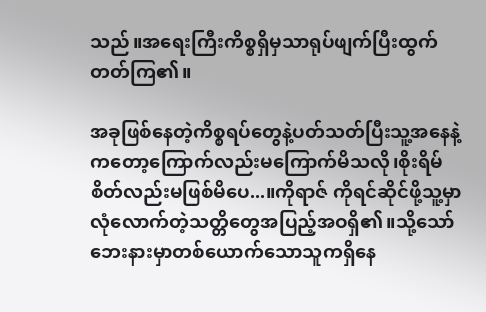သည်။အရေးကြီးကိစ္စရှိမှသာရုပ်ဖျက်ပြီးထွက်တတ်ကြ၏။

အခုဖြစ်နေတဲ့ကိစ္စရပ်တွေနဲ့ပတ်သတ်ပြီးသူ့အနေနဲ့ကတော့ကြောက်လည်းမကြောက်မိသလို၊စိုးရိမ်စိတ်လည်းမဖြစ်မိပေ...။ကိုရာဇ် ကိုရင်ဆိုင်ဖို့သူ့မှာလုံလောက်တဲ့သတ္တိတွေအပြည့်အဝရှိ၏။သို့သော်ဘေးနားမှာတစ်ယောက်သောသူကရှိနေ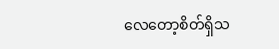လေတော့စိတ်ရှိသ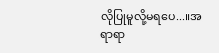လိုပြုမူလို့မရပေ...။အရာရာ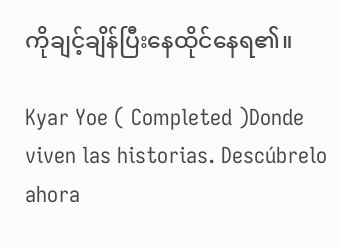ကိုချင့်ချိန်ပြီးနေထိုင်နေရ၏။

Kyar Yoe ( Completed )Donde viven las historias. Descúbrelo ahora